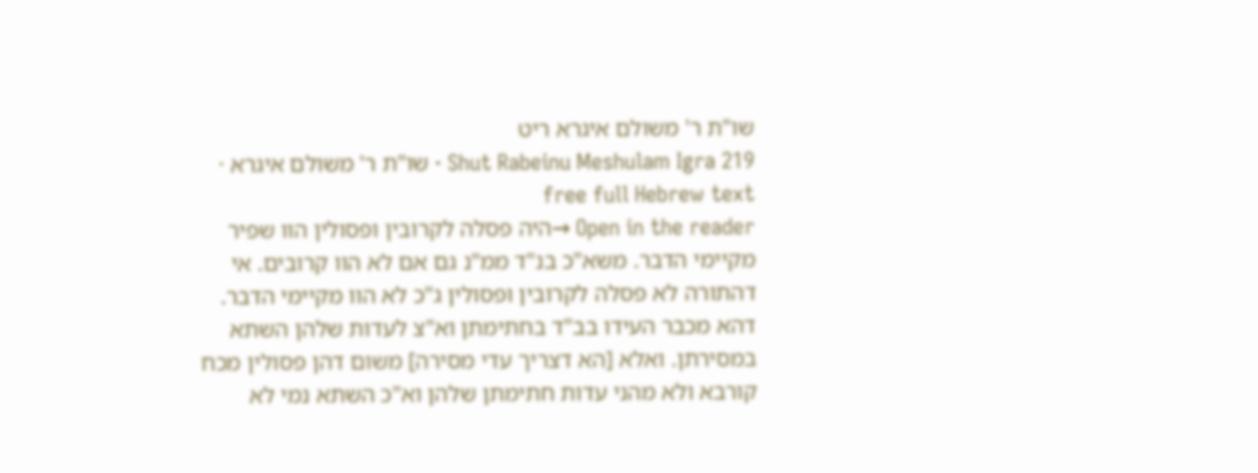שו"ת ר' משולם איגרא ריט
Shut Rabeinu Meshulam Igra 219 · שו"ת ר' משולם איגרא · free full Hebrew text
Open in the reader →היה פסלה לקרובין ופסולין הוו שפיר מקיימי הדבר. משא"כ בנ"ד ממ"נ גם אם לא הוו קרובים. אי דהתורה לא פסלה לקרובין ופסולין ג"כ לא הוו מקיימי הדבר. דהא מכבר העידו בב"ד בחתימתן וא"צ לעדות שלהן השתא במסירתן. ואלא [הא דצריך עדי מסירה] משום דהן פסולין מכח קורבא ולא מהני עדות חתימתן שלהן וא"כ השתא נמי לא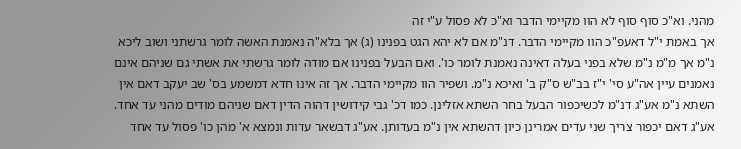מהני. וא"כ סוף סוף לא הוו מקיימי הדבר וא"כ לא פסול ע"י זה
אך באמת י"ל דאעפ"כ הוו מקיימי הדבר. דנ"מ אם לא יהא הגט בפנינו (ג) אך בלא"ה נאמנת האשה לומר גרשתני ושוב ליכא נ"מ אך מ"מ נ"מ שלא בפני בעלה דאינה נאמנת לומר כו'. ואם הבעל בפנינו אם מודה לומר גרשתי את אשתי גם שניהם אינם נאמנים עיין אה"ע סי' י"ז בב"ש ס"ק ב' ואיכא נ"מ. ושפיר הוו מקיימי הדבר. אך זה אינו חדא דמשמע בס' שב יעקב דאם אין השתא נ"מ אע"ג דנ"מ לכשיכפור הבעל בחר השתא אזלינן. כמו דכ' גבי קידושין דהוה הדין דאם שניהם מודים מהני עד אחד. אע"ג דאם יכפור צריך שני עדים אמרינן כיון דהשתא אין נ"מ בעדותן. אע"ג דבשאר עדות ונמצא א' מהן כו' פסול עד אחד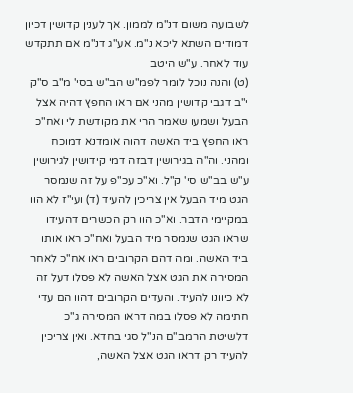לשבועה משום דנ"מ לממון. אך לענין קדושין דכיון דמודים השתא ליכא נ"מ. אע"ג דנ"מ אם תתקדש עוד לאחר. ע"ש היטב
(ט) והנה נוכל לומר לפמ"ש הב"ש בסי' מ"ב ס"ק י"ב דגבי קדושין מהני אם ראו החפץ דהיה אצל הבעל ושמעו שאמר הרי את מקודשת לי ואח"כ ראו החפץ ביד האשה דהוה אומדנא דמוכח ומהני. וה"ה בגירושין דבזה דמי קידושין לגירושין ע"ש בב"ש סי' ק"ל. וא"כ עכ"פ על זה שנמסר הגט מיד הבעל אין צריכין להעיד (ד) ועי"ז לא הוו במקיימי הדבר. וא"כ הוו רק הכשרים דהעידו שראו הגט שנמסר מיד הבעל ואח"כ ראו אותו ביד האשה. ומה דהם הקרובים ראו אח"כ לאחר המסירה את הגט אצל האשה לא פסלו דעל זה לא כיוונו להעיד. והעדים הקרובים דהוו הם עדי חתימה לא פסלו במה דראו המסירה ג"כ דלשיטת הרמב"ם הנ"ל סגי בחדא. ואין צריכין להעיד רק דראו הגט אצל האשה,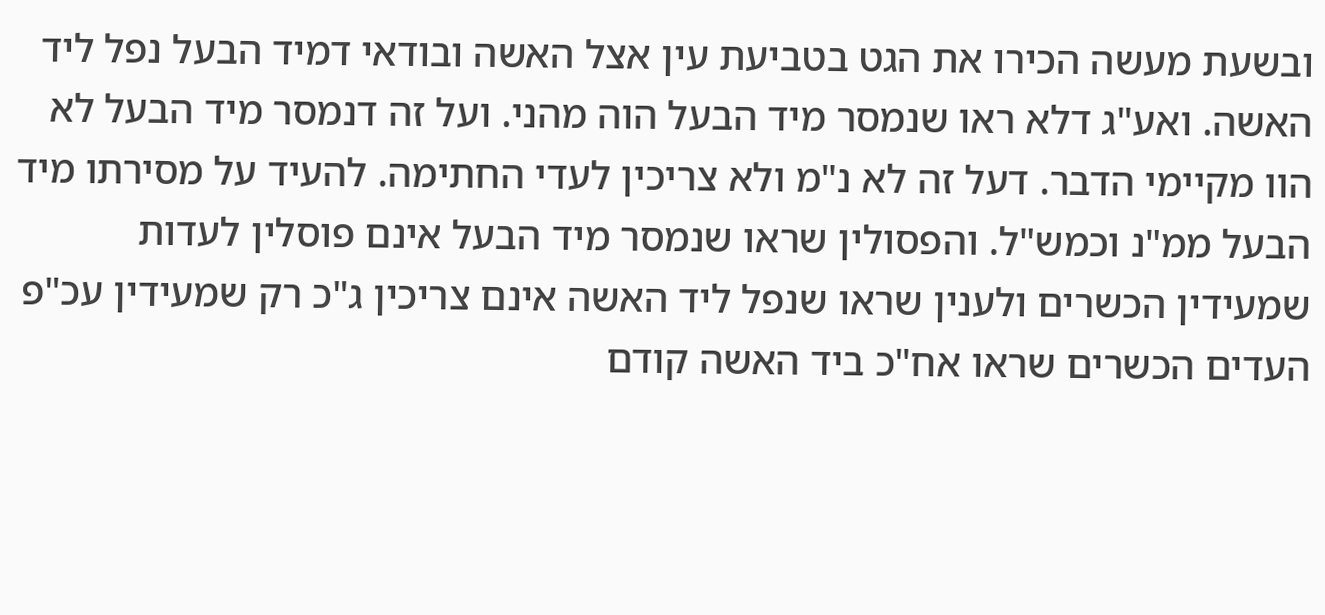ובשעת מעשה הכירו את הגט בטביעת עין אצל האשה ובודאי דמיד הבעל נפל ליד האשה. ואע"ג דלא ראו שנמסר מיד הבעל הוה מהני. ועל זה דנמסר מיד הבעל לא הוו מקיימי הדבר. דעל זה לא נ"מ ולא צריכין לעדי החתימה. להעיד על מסירתו מיד הבעל ממ"נ וכמש"ל. והפסולין שראו שנמסר מיד הבעל אינם פוסלין לעדות שמעידין הכשרים ולענין שראו שנפל ליד האשה אינם צריכין ג"כ רק שמעידין עכ"פ העדים הכשרים שראו אח"כ ביד האשה קודם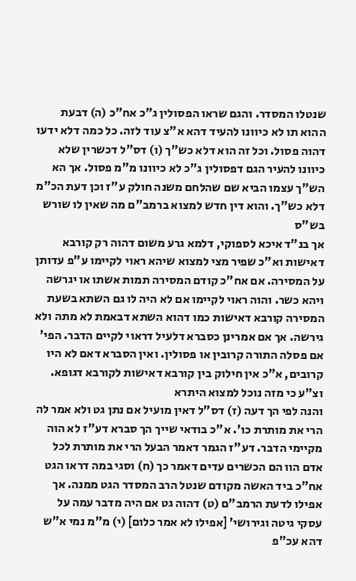שנטלו המסדר. והגם שראו הפסולין ג"כ אח"כ (ה) דבעת ההוא תו לא כיוונו להעיד דהא א"צ עוד לזה. כל כמה דלא ידעו דהוה פסול. וכל זה הוא דלא כש"ך (ו) דס"ל דכשרין שלא כיוונו להעיר הגם דפסולין ג"כ לא כיוונו מ"מ פסול. אך הא הש"ך עצמו הביא שם שהלחם משנה חולק ע"ז וכן דעת הכ"מ דלא כש"ך. והוא דין חדש למצוא ברמב"ם מה שאין לו שורש בש"ס
אך בנ"ד איכא לספוקי, דלמא גרע משום דהוה רק קורבא דאישות וא"כ שפיר מצי למצוא שיהא ראוי לקיימו ע"פ עדותן על המסירה. אם אח"כ קודם המסירה תמות אשתו או יגרשה ויהא כשר. והוה ראוי לקיימו אם לא היה לו גם השתא בשעת המסירה קורבא דאישות כמו דהוא השתא דבאמת לא מתה ולא גירשה. אך אם אמרינן כסברא דלעיל דראוי לקיים הדבר. הפי' אם פסלה התורה קרובין או פסולין. ואין הסברא דאם לא היו קרובים, א"כ אין חילוק בין קורבא דאישות לקורבא דגופא. וצ"ע כי מזה נוכל למצוא היתרא
והנה לפי הך דעה (ז) דס"ל דאין מועיל אם נתן גט ולא אמר לה הרי את מותרת כו'. א"כ בודאי שייך הך סברא דע"ז לא הוה מקיימי הדבר. דע"ז הגמר דאמר הבעל הרי את מותרת לכל אדם הוו הם הכשרים עדים דאמר כך (ח) וסגי במה דראו הגט אח"כ ביד האשה מקודם שנטל הרב המסדר הגט ממנה. אך אפילו לדעת הרמב"ם (ט) דהוה גט אם היה מדבר עמה על עסקי גיטה וגירושי' [אפילו לא אמר כלום] (י) מ"מ נמי א"ש דהא עכ"פ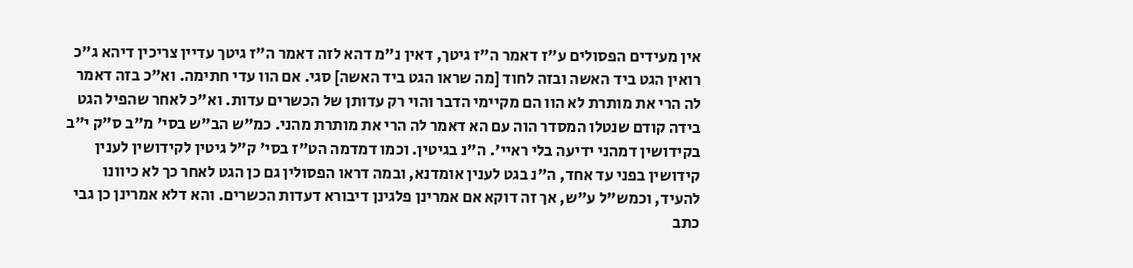אין מעידים הפסולים ע"ז דאמר ה"ז גיטך, דאין נ"מ דהא לזה דאמר ה"ז גיטך עדיין צריכין דיהא ג"כ רואין הגט ביד האשה ובזה לחוד [מה שראו הגט ביד האשה] סגי. אם הוו עדי חתימה. וא"כ בזה דאמר לה הרי את מותרת לא הוו הם מקיימי הדבר והוי רק עדותן של הכשרים עדות. וא"כ לאחר שהפיל הגט בידה קודם שנטלו המסדר הוה עם הא דאמר לה הרי את מותרת מהני. כמ"ש הב"ש בסי' מ"ב ס"ק י"ב בקידושין דמהני ידיעה בלי ראיי'. ה"נ בגיטין. וכמו דמדמה הט"ז בסי' ק"ל גיטין לקידושין לענין קידושין בפני עד אחד, ה"נ בגט לענין אומדנא, ובמה דראו הפסולין גם כן הגט לאחר כך לא כיוונו להעיד, וכמש"ל ע"ש, אך זה דוקא אם אמרינן פלגינן דיבורא דעדות הכשרים. והא דלא אמרינן כן גבי כתב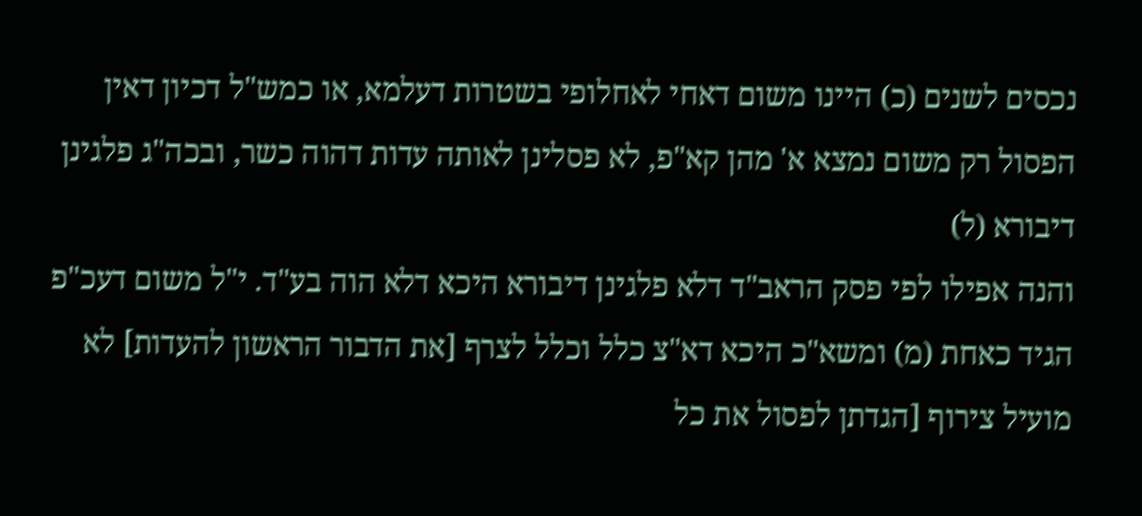נכסים לשנים (כ) היינו משום דאחי לאחלופי בשטרות דעלמא, או כמש"ל דכיון דאין הפסול רק משום נמצא א' מהן קא"פ, לא פסלינן לאותה עדות דהוה כשר, ובכה"ג פלגינן דיבורא (ל)
והנה אפילו לפי פסק הראב"ד דלא פלגינן דיבורא היכא דלא הוה בע"ד. י"ל משום דעכ"פ הגיד כאחת (מ) ומשא"כ היכא דא"צ כלל וכלל לצרף [את הדבור הראשון להעדות] לא מועיל צירוף [הגדתן לפסול את כל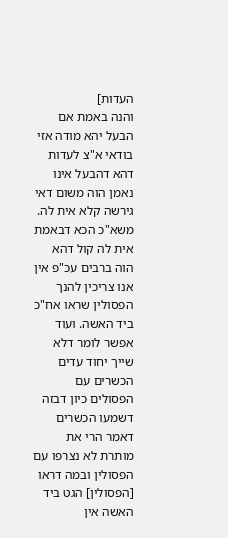העדות]
והנה באמת אם הבעל יהא מודה אזי בודאי א"צ לעדות דהא דהבעל אינו נאמן הוה משום דאי גירשה קלא אית לה. משא"כ הכא דבאמת אית לה קול דהא הוה ברבים עכ"פ אין אנו צריכין להנך הפסולין שראו אח"כ ביד האשה. ועוד אפשר לומר דלא שייך יחוד עדים הכשרים עם הפסולים כיון דבזה דשמעו הכשרים דאמר הרי את מותרת לא נצרפו עם הפסולין ובמה דראו [הפסולין] הגט ביד האשה אין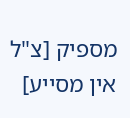מספיק [צ"ל אין מסייע]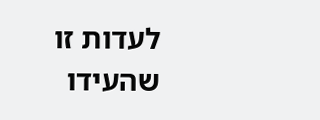לעדות זו שהעידו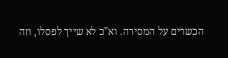הכשרים על המסירה. וא"כ לא שייך לפסלו, וזה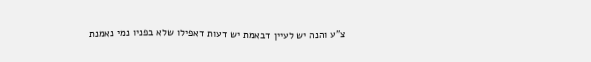צ"ע והנה יש לעיין דבאמת יש דעות דאפילו שלא בפניו נמי נאמנת